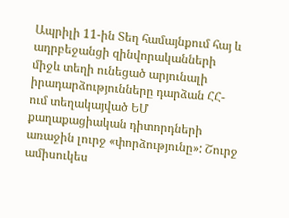Ապրիլի 11-ին Տեղ համայնքում հայ և ադրբեջանցի զինվորականների միջև տեղի ունեցած արյունալի իրադարձությունները դարձան ՀՀ-ում տեղակայված ԵՄ քաղաքացիական դիտորդների առաջին լուրջ «փորձությունը»: Շուրջ ամիսուկես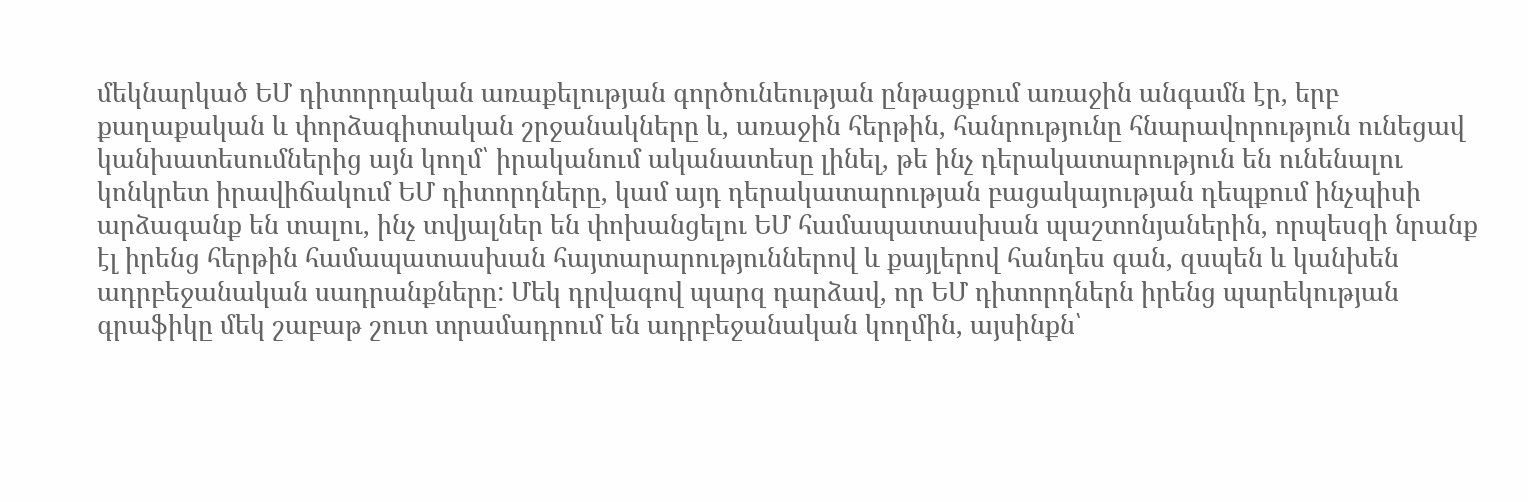մեկնարկած ԵՄ դիտորդական առաքելության գործունեության ընթացքում առաջին անգամն էր, երբ քաղաքական և փորձագիտական շրջանակները և, առաջին հերթին, հանրությունը հնարավորություն ունեցավ կանխատեսումներից այն կողմ՝ իրականում ականատեսը լինել, թե ինչ դերակատարություն են ունենալու կոնկրետ իրավիճակում ԵՄ դիտորդները, կամ այդ դերակատարության բացակայության դեպքում ինչպիսի արձագանք են տալու, ինչ տվյալներ են փոխանցելու ԵՄ համապատասխան պաշտոնյաներին, որպեսզի նրանք էլ իրենց հերթին համապատասխան հայտարարություններով և քայլերով հանդես գան, զսպեն և կանխեն ադրբեջանական սադրանքները: Մեկ դրվագով պարզ դարձավ, որ ԵՄ դիտորդներն իրենց պարեկության գրաֆիկը մեկ շաբաթ շուտ տրամադրում են ադրբեջանական կողմին, այսինքն՝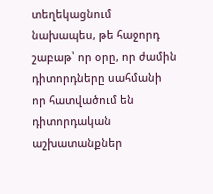տեղեկացնում նախապես, թե հաջորդ շաբաթ՝ որ օրը, որ ժամին դիտորդները սահմանի որ հատվածում են դիտորդական աշխատանքներ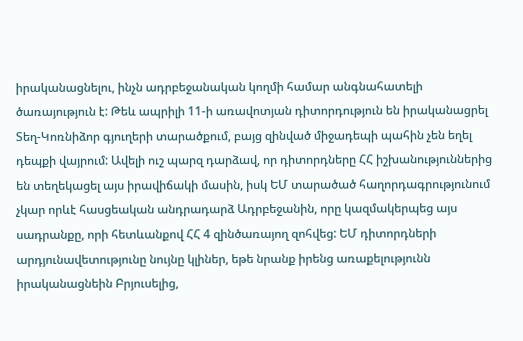իրականացնելու, ինչն ադրբեջանական կողմի համար անգնահատելի ծառայություն է: Թեև ապրիլի 11-ի առավոտյան դիտորդություն են իրականացրել Տեղ-Կոռնիձոր գյուղերի տարածքում, բայց զինված միջադեպի պահին չեն եղել դեպքի վայրում: Ավելի ուշ պարզ դարձավ, որ դիտորդները ՀՀ իշխանություններից են տեղեկացել այս իրավիճակի մասին, իսկ ԵՄ տարածած հաղորդագրությունում չկար որևէ հասցեական անդրադարձ Ադրբեջանին, որը կազմակերպեց այս սադրանքը, որի հետևանքով ՀՀ 4 զինծառայող զոհվեց: ԵՄ դիտորդների արդյունավետությունը նույնը կլիներ, եթե նրանք իրենց առաքելությունն իրականացնեին Բրյուսելից,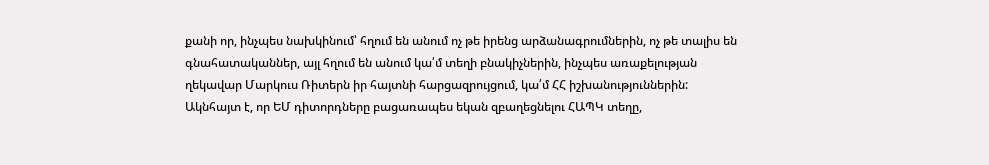քանի որ, ինչպես նախկինում՝ հղում են անում ոչ թե իրենց արձանագրումներին, ոչ թե տալիս են գնահատականներ, այլ հղում են անում կա՛մ տեղի բնակիչներին, ինչպես առաքելության ղեկավար Մարկուս Ռիտերն իր հայտնի հարցազրույցում, կա՛մ ՀՀ իշխանություններին: Ակնհայտ է, որ ԵՄ դիտորդները բացառապես եկան զբաղեցնելու ՀԱՊԿ տեղը,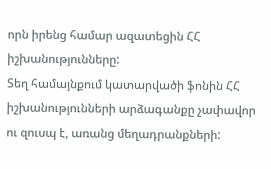որն իրենց համար ազատեցին ՀՀ իշխանությունները:
Տեղ համայնքում կատարվածի ֆոնին ՀՀ իշխանությունների արձագանքը չափավոր ու զուսպ է, առանց մեղադրանքների: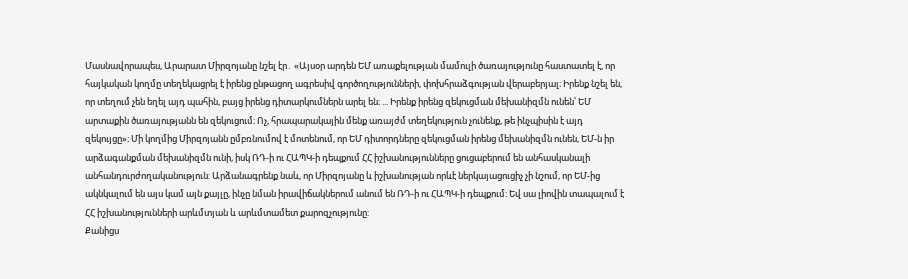Մասնավորապես, Արարատ Միրզոյանը նշել էր․ «Այսօր արդեն ԵՄ առաքելության մամուլի ծառայությունը հաստատել է, որ հայկական կողմը տեղեկացրել է իրենց ընթացող ագրեսիվ գործողությունների, փոխհրաձգության վերաբերյալ։ Իրենք նշել են, որ տեղում չեն եղել այդ պահին, բայց իրենց դիտարկումներն արել են։ ... Իրենք իրենց զեկուցման մեխանիզմն ունեն՝ ԵՄ արտաքին ծառայությանն են զեկուցում։ Ոչ, հրապարակային մենք առայժմ տեղեկություն չունենք, թե ինչպիսին է այդ զեկույցը»։ Մի կողմից Միրզոյանն ըմբռնումով է մոտենում, որ ԵՄ դիտորդները զեկուցման իրենց մեխանիզմն ունեն, ԵՄ-ն իր արձագանքման մեխանիզմն ունի, իսկ ՌԴ-ի ու ՀԱՊԿ-ի դեպքում ՀՀ իշխանությունները ցուցաբերում են անհասկանալի անհանդուրժողականություն: Արձանագրենք նաև, որ Միրզոյանը և իշխանության որևէ ներկայացուցիչ չի նշում, որ ԵՄ-ից ակնկալում են այս կամ այն քայլը, ինչը նման իրավիճակներում անում են ՌԴ-ի ու ՀԱՊԿ-ի դեպքում: Եվ սա լիովին տապալում է ՀՀ իշխանությունների արևմտյան և արևմտամետ քարոզչությունը:
Քանիցս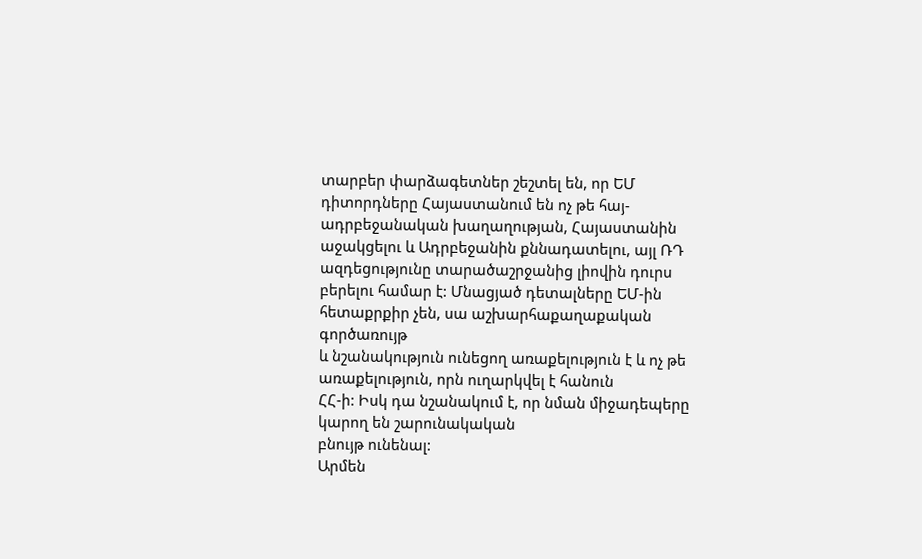տարբեր փարձագետներ շեշտել են, որ ԵՄ դիտորդները Հայաստանում են ոչ թե հայ-ադրբեջանական խաղաղության, Հայաստանին
աջակցելու և Ադրբեջանին քննադատելու, այլ ՌԴ ազդեցությունը տարածաշրջանից լիովին դուրս
բերելու համար է: Մնացյած դետալները ԵՄ-ին հետաքրքիր չեն, սա աշխարհաքաղաքական գործառույթ
և նշանակություն ունեցող առաքելություն է և ոչ թե առաքելություն, որն ուղարկվել է հանուն
ՀՀ-ի: Իսկ դա նշանակում է, որ նման միջադեպերը կարող են շարունակական
բնույթ ունենալ:
Արմեն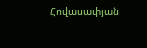Հովասափյան